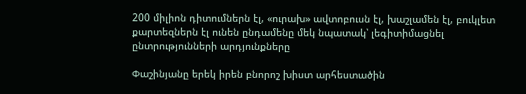200 միլիոն դիտումներն էլ, «ուրախ» ավտոբուսն էլ, խաշլամեն էլ, բուկլետ քարտեզներն էլ ունեն ընդամենը մեկ նպատակ՝ լեգիտիմացնել ընտրությունների արդյունքները

Փաշինյանը երեկ իրեն բնորոշ խիստ արհեստածին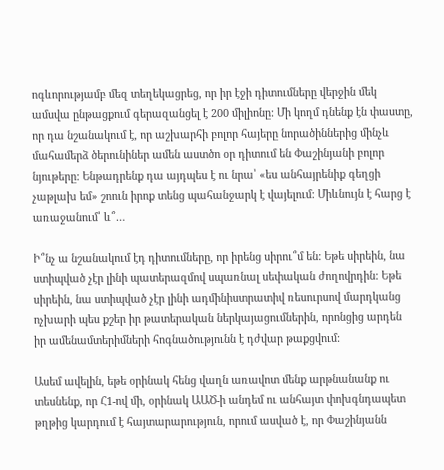ոգևորությամբ մեզ տեղեկացրեց, որ իր էջի դիտումները վերջին մեկ ամսվա ընթացքում գերազանցել է 200 միլիոնը: Մի կողմ դնենք էն փաստը, որ դա նշանակում է, որ աշխարհի բոլոր հայերը նորածիններից մինչև մահամերձ ծերունիներ ամեն աստծո օր դիտում են Փաշինյանի բոլոր նյութերը: Ենթադրենք դա այդպես է ու նրա՝ «ես անհայրենիք գեղցի չաթլախ եմ» շոուն իրոք տենց պահանջարկ է վայելում: Միևնույն է հարց է առաջանում՝ և՞…

Ի՞նչ ա նշանակում էդ դիտումները, որ իրենց սիրու՞մ են: Եթե սիրեին, նա ստիպված չէր լինի պատերազմով սպառնալ սեփական ժողովրդին: Եթե սիրեին, նա ստիպված չէր լինի ադմինիստրատիվ ռեսուրսով մարդկանց ոչխարի պես քշեր իր թատերական ներկայացումներին, որոնցից արդեն իր ամենամտերիմների հոգնածությունն է դժվար թաքցվում:

Ասեմ ավելին, եթե օրինակ հենց վաղն առավոտ մենք արթնանանք ու տեսնենք, որ Հ1-ով մի, օրինակ ԱԱԾ-ի անդեմ ու անհայտ փոխգնդապետ թղթից կարդում է հայտարարություն, որում ասված է, որ Փաշինյանն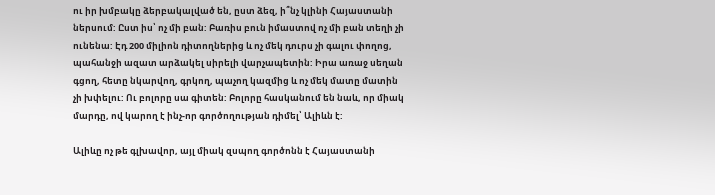ու իր խմբակը ձերբակալված են, ըստ ձեզ, ի՞նչ կլինի Հայաստանի ներսում: Ըստ իս՝ ոչ մի բան: Բառիս բուն իմաստով ոչ մի բան տեղի չի ունենա: Էդ 200 միլիոն դիտողներից և ոչ մեկ դուրս չի գալու փողոց, պահանջի ազատ արձակել սիրելի վարչապետին: Իրա առաջ սեղան գցող, հետը նկարվող, գրկող, պաչող կազմից և ոչ մեկ մատը մատին չի խփելու: Ու բոլորը սա գիտեն: Բոլորը հասկանում են նաև, որ միակ մարդը, ով կարող է ինչ-որ գործողության դիմել՝ Ալիևն է:

Ալիևը ոչ թե գլխավոր, այլ միակ զսպող գործոնն է Հայաստանի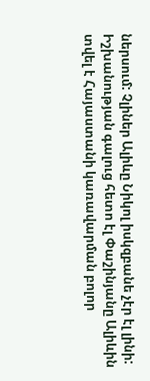ներսում: Չլիներ Ալիևը Նիկոլ իսկզբանե չէր էլ լինի: Իշխանության գալուց հետո էլ Փաշինյանը Ալիևին տվել է Հայաստանի կառավարման բոլոր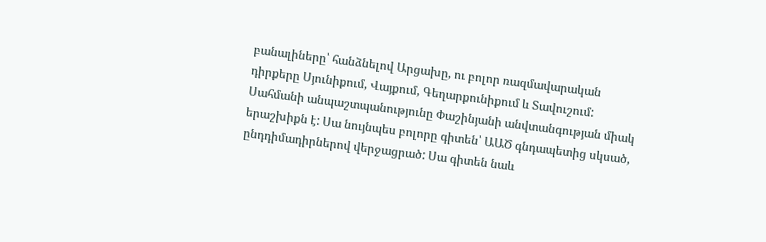բանալիները՝ հանձնելով Արցախը, ու բոլոր ռազմավարական դիրքերը Սյունիքում, Վայքում, Գեղարքունիքում և Տավուշում: Սահմանի անպաշտպանությունը Փաշինյանի անվտանգության միակ երաշխիքն է: Սա նույնպես բոլորը գիտեն՝ ԱԱԾ գնդապետից սկսած, ընդդիմադիրներով վերջացրած: Սա գիտեն նաև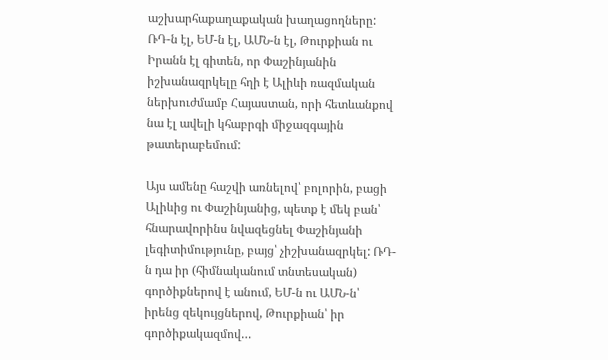աշխարհաքաղաքական խաղացողները: ՌԴ-ն էլ, ԵՄ-ն էլ, ԱՄՆ-ն էլ, Թուրքիան ու Իրանն էլ գիտեն, որ Փաշինյանին իշխանազրկելը հղի է Ալիևի ռազմական ներխուժմամբ Հայաստան, որի հետևանքով նա էլ ավելի կհաբրգի միջազգային թատերաբեմում:

Այս ամենը հաշվի առնելով՝ բոլորին, բացի Ալիևից ու Փաշինյանից, պետք է մեկ բան՝ հնարավորինս նվազեցնել Փաշինյանի լեգիտիմությունը, բայց՝ չիշխանազրկել: ՌԴ-ն դա իր (հիմնականում տնտեսական) գործիքներով է անում, ԵՄ-ն ու ԱՄՆ-ն՝ իրենց զեկույցներով, Թուրքիան՝ իր գործիքակազմով…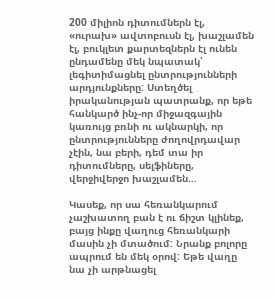200 միլիոն դիտումներն էլ, «ուրախ» ավտոբուսն էլ, խաշլամեն էլ, բուկլետ քարտեզներն էլ ունեն ընդամենը մեկ նպատակ՝ լեգիտիմացնել ընտրությունների արդյունքները: Ստեղծել իրականության պատրանք, որ եթե հանկարծ ինչ-որ միջազգային կառույց բռնի ու ակնարկի, որ ընտրությունները ժողովրդավար չէին, նա բերի, դեմ տա իր դիտումները, սելֆիները, վերջիվերջո խաշլամեն…

Կասեք, որ սա հեռանկարում չաշխատող բան է ու ճիշտ կլինեք, բայց ինքը վաղուց հեռանկարի մասին չի մտածում: Նրանք բոլորը ապրում են մեկ օրով: Եթե վաղը նա չի արթնացել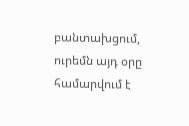բանտախցում, ուրեմն այդ օրը համարվում է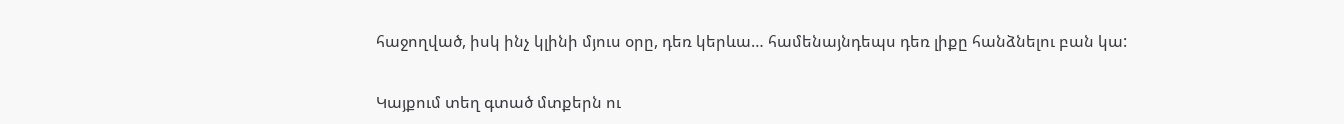հաջողված, իսկ ինչ կլինի մյուս օրը, դեռ կերևա… համենայնդեպս դեռ լիքը հանձնելու բան կա:


Կայքում տեղ գտած մտքերն ու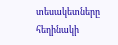տեսակետները հեղինակի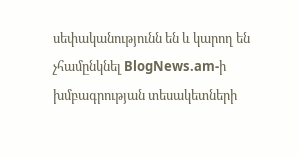սեփականությունն են և կարող են չհամընկնել BlogNews.am-ի խմբագրության տեսակետների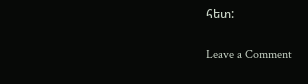հետ:

Leave a Comment